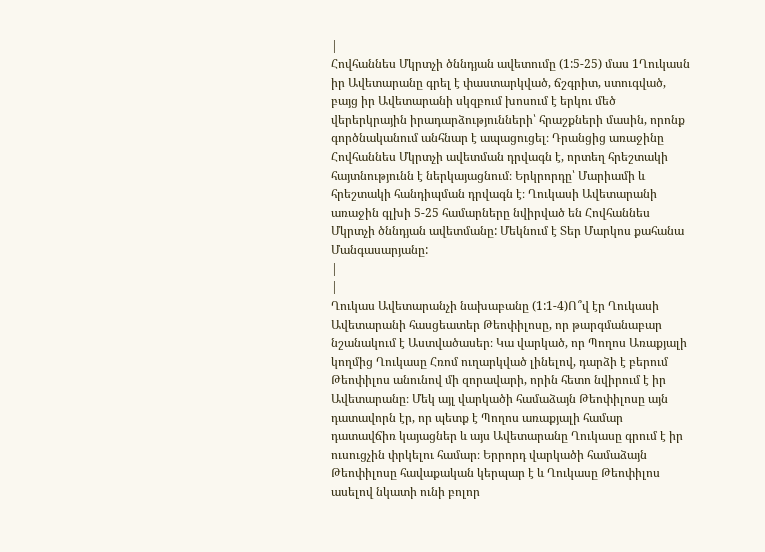|
Հովհաննես Մկրտչի ծննդյան ավետումը (1:5-25) մաս 1Ղուկասն իր Ավետարանը գրել է փաստարկված, ճշգրիտ, ստուգված, բայց իր Ավետարանի սկզբում խոսում է երկու մեծ վերերկրային իրադարձությունների՝ հրաշքների մասին, որոնք գործնականում անհնար է ապացուցել։ Դրանցից առաջինը Հովհաննես Մկրտչի ավետման դրվագն է, որտեղ հրեշտակի հայտնությունն է ներկայացնում։ Երկրորդը՝ Մարիամի և հրեշտակի հանդիպման դրվագն է։ Ղուկասի Ավետարանի առաջին գլխի 5-25 համարները նվիրված են Հովհաննես Մկրտչի ծննդյան ավետմանը: Մեկնում է Տեր Մարկոս քահանա Մանգասարյանը:
|
|
Ղուկաս Ավետարանչի նախաբանը (1:1-4)Ո՞վ էր Ղուկասի Ավետարանի հասցեատեր Թեոփիլոսը, որ թարգմանաբար նշանակում է Աստվածասեր։ Կա վարկած, որ Պողոս Առաքյալի կողմից Ղուկասը Հռոմ ուղարկված լինելով, դարձի է բերում Թեոփիլոս անունով մի զորավարի, որին հետո նվիրում է իր Ավետարանը։ Մեկ այլ վարկածի համաձայն Թեոփիլոսը այն դատավորն էր, որ պետք է Պողոս առաքյալի համար դատավճիռ կայացներ և այս Ավետարանը Ղուկասը գրում է իր ուսուցչին փրկելու համար։ Երրորդ վարկածի համաձայն Թեոփիլոսը հավաքական կերպար է և Ղուկասը Թեոփիլոս ասելով նկատի ունի բոլոր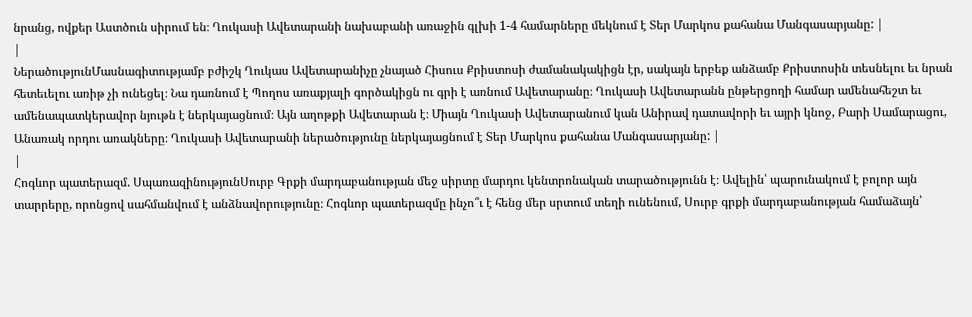նրանց, ովքեր Աստծուն սիրում են։ Ղուկասի Ավետարանի նախաբանի առաջին գլխի 1-4 համարները մեկնում է Տեր Մարկոս քահանա Մանգասարյանը: |
|
ՆերածությունՄասնագիտությամբ բժիշկ Ղուկաս Ավետարանիչը չնայած Հիսուս Քրիստոսի ժամանակակիցն էր, սակայն երբեք անձամբ Քրիստոսին տեսնելու եւ նրան հետեւելու առիթ չի ունեցել։ Նա դառնում է Պողոս առաքյալի գործակիցն ու գրի է առնում Ավետարանը։ Ղուկասի Ավետարանն ընթերցողի համար ամենահեշտ եւ ամենապատկերավոր նյութն է ներկայացնում։ Այն աղոթքի Ավետարան է։ Միայն Ղուկասի Ավետարանում կան Անիրավ դատավորի եւ այրի կնոջ, Բարի Սամարացու, Անառակ որդու առակները։ Ղուկասի Ավետարանի ներածությունը ներկայացնում է Տեր Մարկոս քահանա Մանգասարյանը: |
|
Հոգևոր պատերազմ. ՍպառազինությունՍուրբ Գրքի մարդաբանության մեջ սիրտը մարդու կենտրոնական տարածությունն է։ Ավելին՝ պարունակում է բոլոր այն տարրերը, որոնցով սահմանվում է անձնավորությունը։ Հոգևոր պատերազմը ինչո՞ւ է հենց մեր սրտում տեղի ունենում, Սուրբ գրքի մարդաբանության համաձայն՝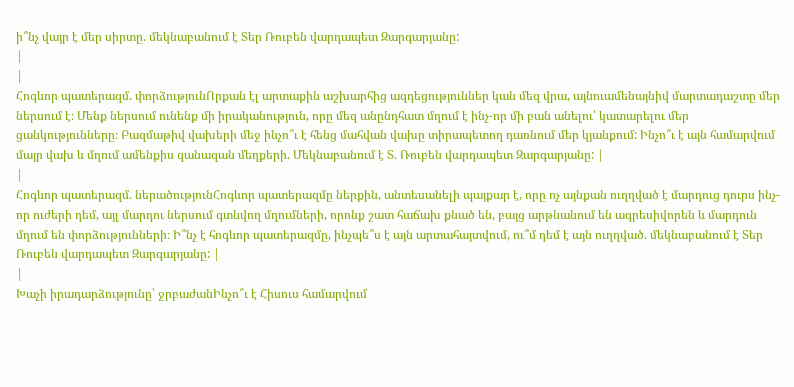ի՞նչ վայր է մեր սիրտը. մեկնաբանում է Տեր Ռուբեն վարդապետ Զարգարյանը:
|
|
Հոգևոր պատերազմ. փորձությունՈրքան էլ արտաքին աշխարհից ազդեցություններ կան մեզ վրա, այնուամենայնիվ մարտադաշտը մեր ներսում է։ Մենք ներսում ունենք մի իրականություն, որը մեզ անընդհատ մղում է ինչ-որ մի բան անելու՝ կատարելու մեր ցանկությունները։ Բազմաթիվ վախերի մեջ ինչո՞ւ է հենց մահվան վախը տիրապետող դառնում մեր կյանքում: Ինչո՞ւ է այն համարվում մայր վախ և մղում ամենքիս զանազան մեղքերի. Մեկնաբանում է Տ. Ռուբեն վարդապետ Զարգարյանը: |
|
Հոգևոր պատերազմ. ներածությունՀոգևոր պատերազմը ներքին, անտեսանելի պայքար է, որը ոչ այնքան ուղղված է մարդուց դուրս ինչ-որ ուժերի դեմ, այլ մարդու ներսում գտնվող մղումների, որոնք շատ հաճախ քնած են, բայց արթնանում են ագրեսիվորեն և մարդուն մղում են փորձությունների։ Ի՞նչ է հոգևոր պատերազմը, ինչպե՞ս է այն արտահայտվում, ու՞մ դեմ է այն ուղղված. մեկնաբանում է Տեր Ռուբեն վարդապետ Զարգարյանը: |
|
Խաչի իրադարձությունը՝ ջրբաժանԻնչո՞ւ է Հիսուս համարվում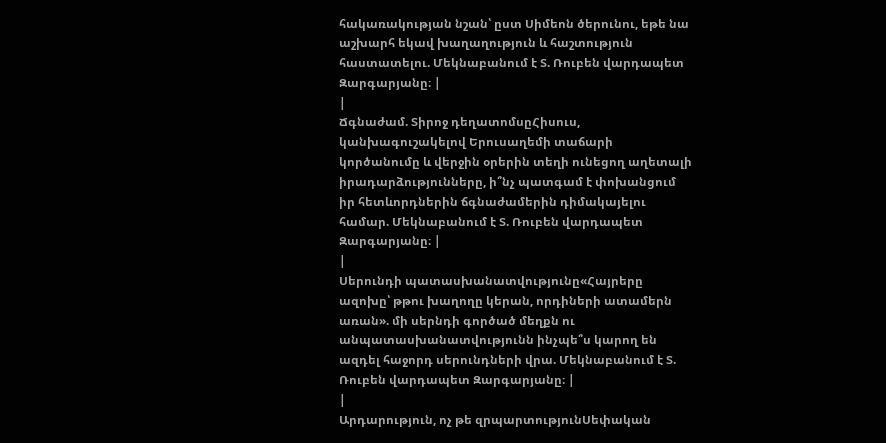հակառակության նշան՝ ըստ Սիմեոն ծերունու, եթե նա աշխարհ եկավ խաղաղություն և հաշտություն հաստատելու. Մեկնաբանում է Տ. Ռուբեն վարդապետ Զարգարյանը։ |
|
Ճգնաժամ. Տիրոջ դեղատոմսըՀիսուս, կանխագուշակելով Երուսաղեմի տաճարի կործանումը և վերջին օրերին տեղի ունեցող աղետալի իրադարձությունները, ի՞նչ պատգամ է փոխանցում իր հետևորդներին ճգնաժամերին դիմակայելու համար. Մեկնաբանում է Տ. Ռուբեն վարդապետ Զարգարյանը։ |
|
Սերունդի պատասխանատվությունը«Հայրերը ազոխը՝ թթու խաղողը կերան, որդիների ատամերն առան». մի սերնդի գործած մեղքն ու անպատասխանատվությունն ինչպե՞ս կարող են ազդել հաջորդ սերունդների վրա. Մեկնաբանում է Տ. Ռուբեն վարդապետ Զարգարյանը։ |
|
Արդարություն, ոչ թե զրպարտությունՍեփական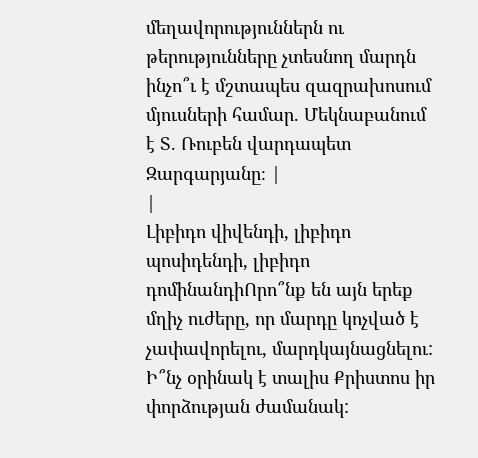մեղավորություններն ու թերությունները չտեսնող մարդն ինչո՞ւ է մշտապես զազրախոսում մյուսների համար. Մեկնաբանում է Տ. Ռուբեն վարդապետ Զարգարյանը։ |
|
Լիբիդո վիվենդի, լիբիդո պոսիդենդի, լիբիդո դոմինանդիՈրո՞նք են այն երեք մղիչ ուժերը, որ մարդը կոչված է չափավորելու, մարդկայնացնելու: Ի՞նչ օրինակ է տալիս Քրիստոս իր փորձության ժամանակ: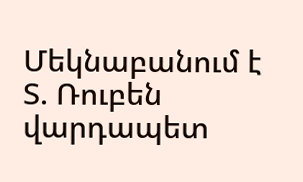Մեկնաբանում է Տ. Ռուբեն վարդապետ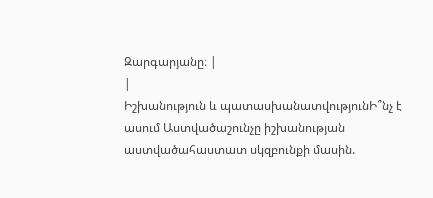Զարգարյանը։ |
|
Իշխանություն և պատասխանատվությունԻ՞նչ է ասում Աստվածաշունչը իշխանության աստվածահաստատ սկզբունքի մասին.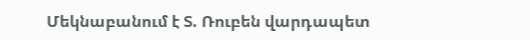Մեկնաբանում է Տ. Ռուբեն վարդապետ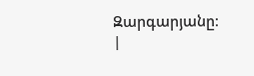Զարգարյանը։ |